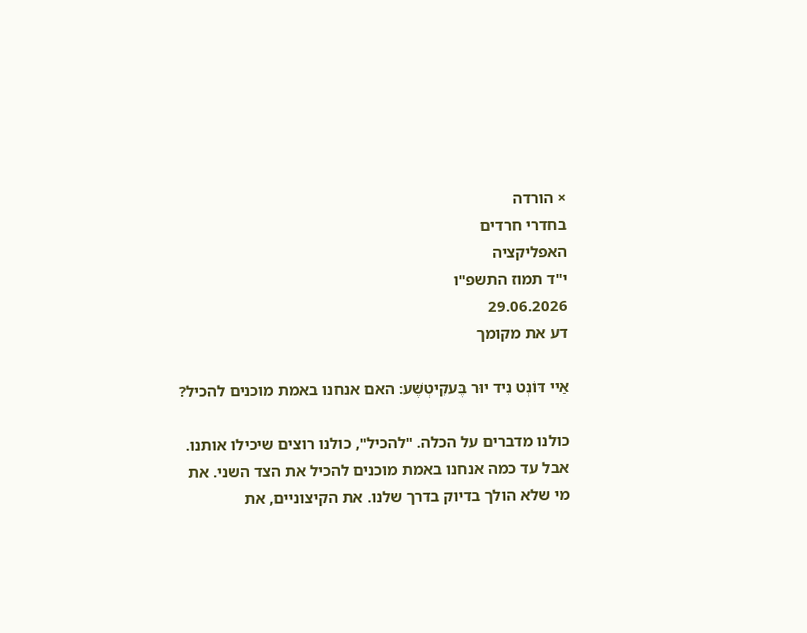× הורדה
בחדרי חרדים
האפליקציה
י"ד תמוז התשפ"ו
29.06.2026
דע את מקומך

אַיי דּוֹנְט נִיד יוּר בֶּעקִיטְשֶׁע: האם אנחנו באמת מוכנים להכיל?

כולנו מדברים על הכלה. "להכיל", כולנו רוצים שיכילו אותנו. אבל עד כמה אנחנו באמת מוכנים להכיל את הצד השני. את מי שלא הולך בדיוק בדרך שלנו. את הקיצוניים, את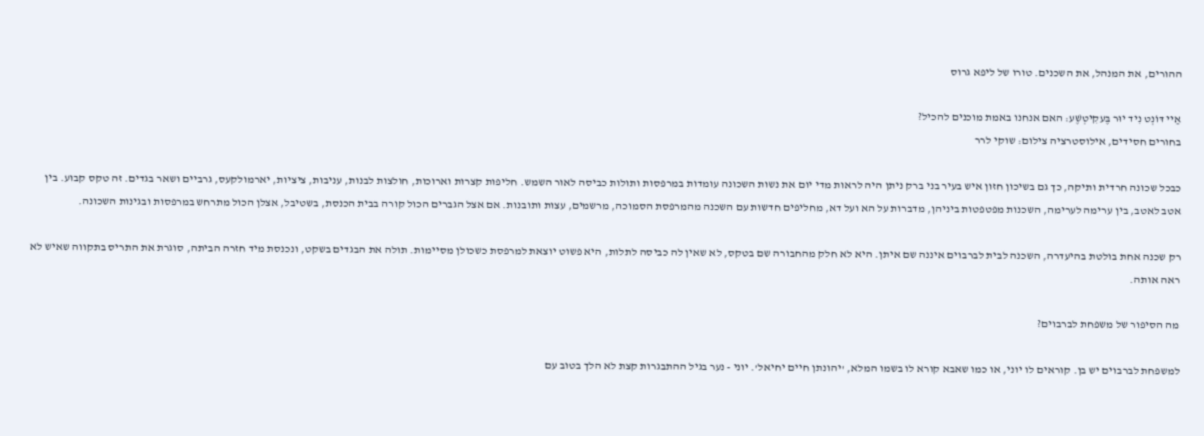ההורים, את המנהל, את השכנים. טורו של ליפא גרוס

אַיי דּוֹנְט נִיד יוּר בֶּעקִיטְשֶׁע: האם אנחנו באמת מוכנים להכיל?
בחורים חסידים, אילוסטרציה צילום: שוקי לרר

כבכל שכונה חרדית ותיקה, כך גם בשיכון חזון איש בעיר בני ברק ניתן היה לראות מדי יום את נשות השכונה עומדות במרפסות ותולות כביסה לאור השמש. חליפות קצרות וארוכות, חולצות לבנות, עניבות, ציציות, יארמולקעס, גרביים ושאר בגדים. זה טקס קבוע. בין אטב לאטב, בין ערימה לערימה, השכנות מפטפטות ביניהן, מדברות על הא ועל דא, מחליפים חדשות עם השכנה מהמרפסת הסמוכה, מרשמים, עצות ותובנות. אם אצל הגברים הכול קורה בבית הכנסת, בשטיבל, אצלן הכול מתרחש במרפסות ובגינות השכונה.

רק שכנה אחת בולטת בהיעדרה, השכנה לבית לברבוים איננה שם איתן. היא לא חלק מהחבורה שם בטקס, לא שאין לה כביסה לתלות, היא פשוט יוצאת למרפסת כשכולן מסיימות. תולה את הבגדים בשקט, ונכנסת מיד חזרה הביתה, סוגרת את התריס בתקווה שאיש לא ראה אותה.

מה הסיפור של משפחת לברבוים?

למשפחת לברבוים יש בן. קוראים לו יוני, או כמו שאבא קורא לו בשמו המלא, 'יהונתן חיים יחיאל'. יוני - נער בגיל ההתבגרות קצת לא הלך בטוב עם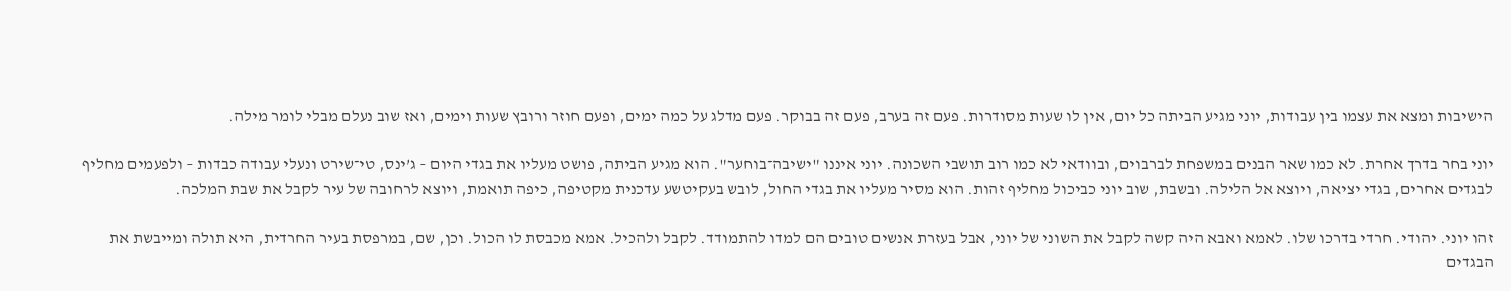הישיבות ומצא את עצמו בין עבודות, יוני מגיע הביתה כל יום, אין לו שעות מסודרות. פעם זה בערב, פעם זה בבוקר. פעם מדלג על כמה ימים, ופעם חוזר ורובץ שעות וימים, ואז שוב נעלם מבלי לומר מילה.

יוני בחר בדרך אחרת. לא כמו שאר הבנים במשפחת לברבוים, ובוודאי לא כמו רוב תושבי השכונה. יוני איננו "ישיבה־בוחער". הוא מגיע הביתה, פושט מעליו את בגדי היום – ג’ינס, טי־שירט ונעלי עבודה כבדות – ולפעמים מחליף לבגדים אחרים, בגדי יציאה, ויוצא אל הלילה. ובשבת, שוב יוני כביכול מחליף זהות. הוא מסיר מעליו את בגדי החול, לובש בעקיטשע עדכנית מקטיפה, כיפה תואמת, ויוצא לרחובה של עיר לקבל את שבת המלכה.

זהו יוני. יהודי. חרדי בדרכו שלו. לאמא ואבא היה קשה לקבל את השוני של יוני, אבל בעזרת אנשים טובים הם למדו להתמודד. לקבל ולהכיל. אמא מכבסת לו הכול. וכן, שם, במרפסת בעיר החרדית, היא תולה ומייבשת את הבגדים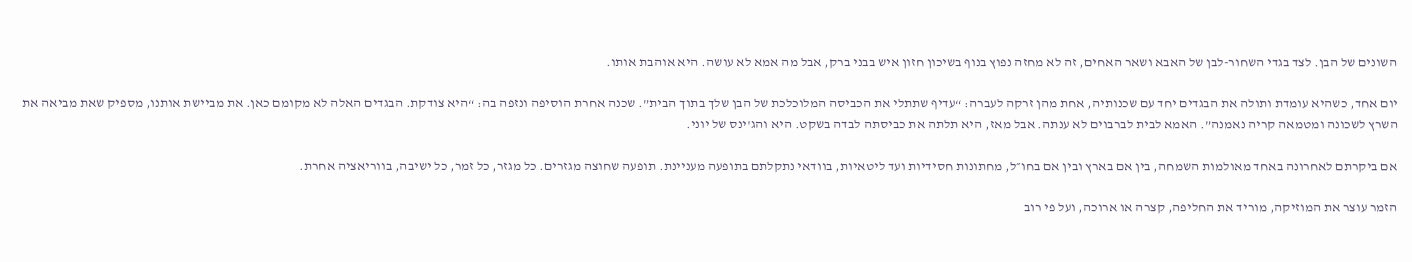השונים של הבן. לצד בגדי השחור-לבן של האבא ושאר האחים, זה לא מחזה נפוץ בנוף בשיכון חזון איש בבני ברק, אבל מה אמא לא עושה. היא אוהבת אותו.

יום אחד, כשהיא עומדת ותולה את הבגדים יחד עם שכנותיה, אחת מהן זרקה לעברה: “עדיף שתתלי את הכביסה המלוכלכת של הבן שלך בתוך הבית”. שכנה אחרת הוסיפה ונזפה בה: “היא צודקת. הבגדים האלה לא מקומם כאן. את מביישת אותנו, מספיק שאת מביאה את השרץ לשכונה ומטמאה קריה נאמנה”. האמא לבית לברבוים לא ענתה. אבל מאז, היא תלתה את כביסתה לבדה בשקט. היא והג'ינס של יוני.

אם ביקרתם לאחרונה באחד מאולמות השמחה, בין אם בארץ ובין אם בחו״ל, מחתונות חסידיות ועד ליטאיות, בוודאי נתקלתם בתופעה מעניינת. תופעה שחוצה מגזרים. כל מגזר, כל זמר, כל ישיבה, בווריאציה אחרת.

הזמר עוצר את המוזיקה, מוריד את החליפה, קצרה או ארוכה, ועל פי רוב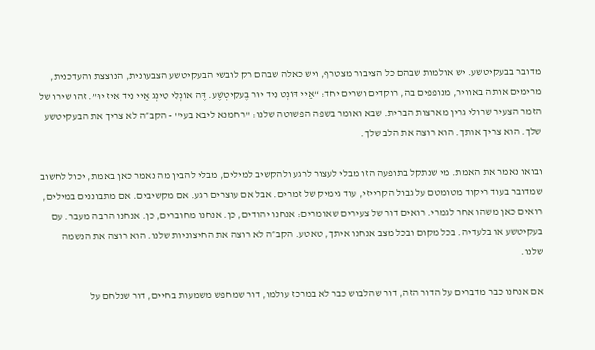מדובר בבעקיטשע. יש אולמות שבהם כל הציבור מצטרף, ויש כאלה שבהם רק לובשי הבעקיטשע הצבעונית, הנוצצת והעדכנית, מרימים אותה באוויר, מנופפים בה, רוקדים ושרים יחד: “אַיי דּוֹנְט נִיד יוּר בֶּעקִיטְשֶׁע. דֶּה אוֹנְלִי טִינְג אַיי נִיד אִיז יוּ”. זהו שירו של הזמר הצעיר שרולי גרין מארצות הברית. שבא ואומר בשפה הפשוטה שלנו: ''רחמנא ליבא בעי'' - הקב״ה לא צריך את הבעקיטשע שלך. הוא צריך אותך. הוא רוצה את הלב שלך.

ובואו נאמר את האמת. מי שנתקל בתופעה הזו מבלי לעצור לרגע ולהקשיב למילים, מבלי להבין מה נאמר כאן באמת, יכול לחשוב שמדובר בעוד ריקוד מטומטם על גבול הקרייזי, עוד גימיק של זמרים. אבל אם עוצרים רגע. אם מקשיבים. אם מתבוננים במילים, רואים כאן משהו אחר לגמרי. רואים דור של צעירים שאומרים: אנחנו יהודים, כן. אנחנו מחוברים, כן. אנחנו הרבה מעבר. עם בעקיטשע או בלעדיה. בכל מקום ובכל מצב אנחנו איתך, טאטע. הקב״ה לא רוצה את החיצוניות שלנו. הוא רוצה את הנשמה שלנו.

אם אנחנו כבר מדברים על הדור הזה, דור שהלבוש כבר לא במרכז עולמו, דור שמחפש משמעות בחיים, דור שנלחם על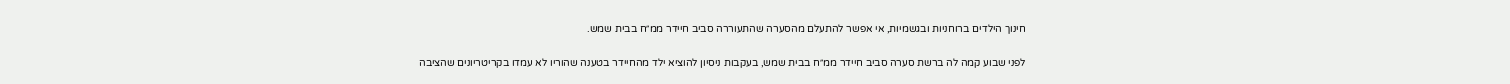חינוך הילדים ברוחניות ובגשמיות, אי אפשר להתעלם מהסערה שהתעוררה סביב חיידר ממ״ח בבית שמש.

לפני שבוע קמה לה ברשת סערה סביב חיידר ממ״ח בבית שמש, בעקבות ניסיון להוציא ילד מהחיידר בטענה שהוריו לא עמדו בקריטריונים שהציבה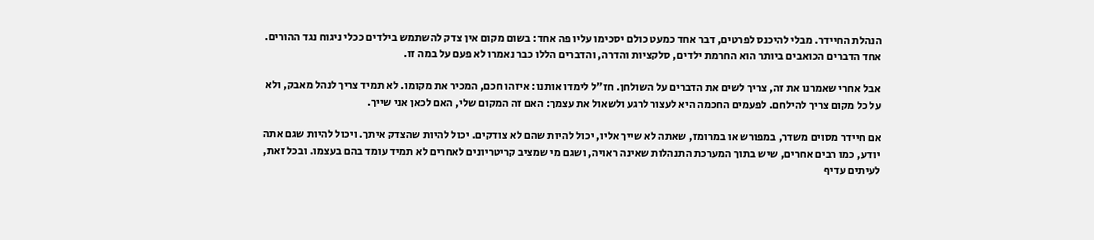הנהלת החיידר. מבלי להיכנס לפרטים, דבר אחד כמעט כולם יסכימו עליו פה אחד: בשום מקום אין צדק להשתמש בילדים ככלי ניגוח נגד ההורים. אחד הדברים הכואבים ביותר הוא החרמת ילדים, סלקציות והדרה, והדברים הללו כבר נאמרו לא פעם על במה זו.

אבל אחרי שאמרנו את זה, צריך לשים את הדברים על השולחן. חז״ל לימדו אותנו: איזהו חכם, המכיר את מקומו. לא תמיד צריך לנהל מאבק, ולא על כל מקום צריך להילחם. לפעמים החכמה היא לעצור לרגע ולשאול את עצמך: האם זה המקום שלי, האם לכאן אני שייך.

אם חיידר מסוים משדר, במפורש או במרומז, שאתה לא שייך אליו, יכול להיות שהם לא צודקים. יכול להיות שהצדק איתך. ויכול להיות שגם אתה יודע, כמו רבים אחרים, שיש בתוך המערכת התנהלות שאינה ראויה, ושגם מי שמציב קריטריונים לאחרים לא תמיד עומד בהם בעצמו. ובכל זאת, לעיתים עדיף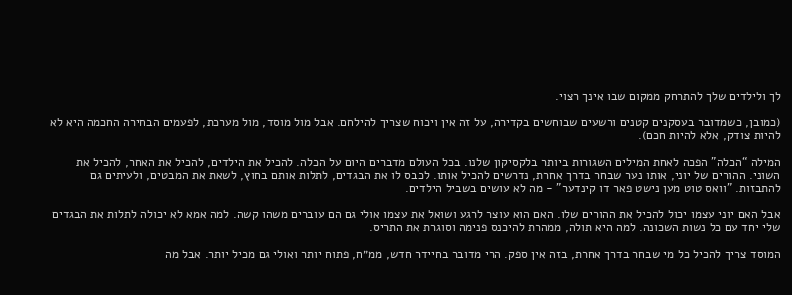לך ולילדים שלך להתרחק ממקום שבו אינך רצוי.

(כמובן, כשמדובר בעסקנים קטנים ורשעים שבוחשים בקדירה, על זה אין ויכוח שצריך להילחם. אבל מול מוסד, מול מערכת, לפעמים הבחירה החכמה היא לא להיות צודק, אלא להיות חכם).

המילה “הכלה” הפכה לאחת המילים השגורות ביותר בלקסיקון שלנו. בכל העולם מדברים היום על הכלה. להכיל את הילדים, להכיל את האחר, להכיל את השוני. ההורים של יוני, אותו נער שבחר בדרך אחרת, נדרשים להכיל אותו. לכבס לו את הבגדים, לתלות אותם בחוץ, לשאת את המבטים, ולעיתים גם להתבזות. "וואס טוט מען נישט פאר דו קינדער" - מה לא עושים בשביל הילדים.

אבל האם יוני עצמו יכול להכיל את ההורים שלו. האם הוא עוצר לרגע ושואל את עצמו אולי גם הם עוברים משהו קשה. למה אמא לא יכולה לתלות את הבגדים שלי יחד עם כל נשות השכונה. למה היא תולה, ממהרת להיכנס פנימה וסוגרת את התריס.

המוסד צריך להכיל כל מי שבחר בדרך אחרת, בזה אין ספק. הרי מדובר בחיידר חדש, ממ״ח, פתוח יותר ואולי גם מכיל יותר. אבל מה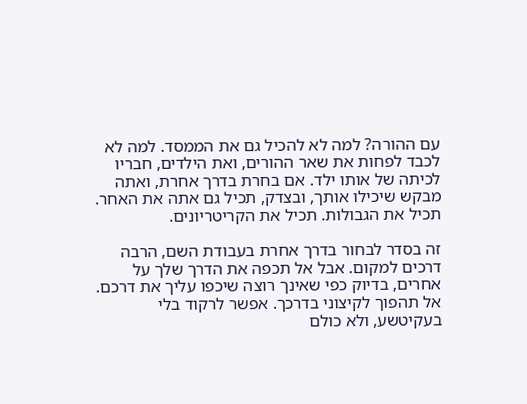עם ההורה? למה לא להכיל גם את הממסד. למה לא לכבד לפחות את שאר ההורים, ואת הילדים, חבריו לכיתה של אותו ילד. אם בחרת בדרך אחרת, ואתה מבקש שיכילו אותך, ובצדק, תכיל גם אתה את האחר. תכיל את הגבולות. תכיל את הקריטריונים.

זה בסדר לבחור בדרך אחרת בעבודת השם, הרבה דרכים למקום. אבל אל תכפה את הדרך שלך על אחרים, בדיוק כפי שאינך רוצה שיכפו עליך את דרכם. אל תהפוך לקיצוני בדרכך. אפשר לרקוד בלי בעקיטשע, ולא כולם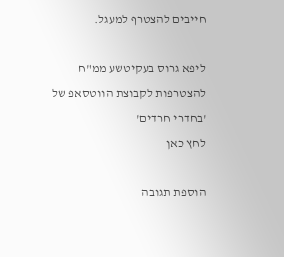חייבים להצטרף למעגל.

ליפא גרוס בעקיטשע ממ"ח
להצטרפות לקבוצת הווטסאפ של 'בחדרי חרדים'
לחץ כאן

הוספת תגובה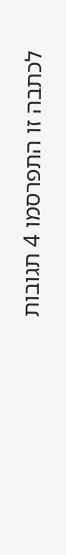לכתבה זו התפרסמו 4 תגובות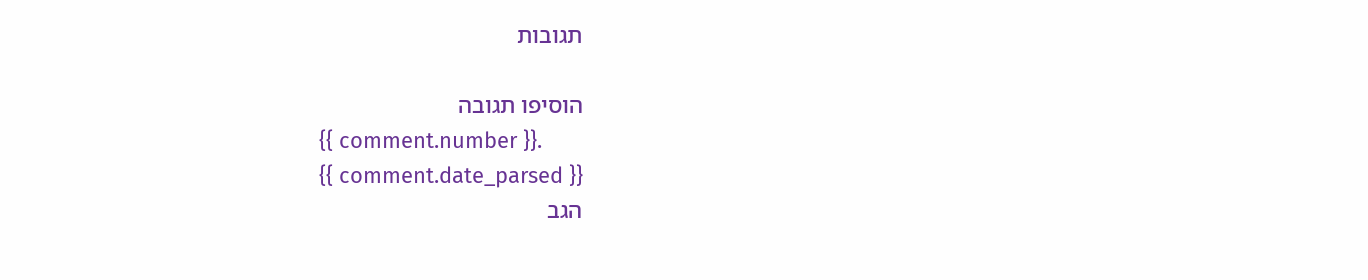תגובות

הוסיפו תגובה
{{ comment.number }}.
{{ comment.date_parsed }}
הגב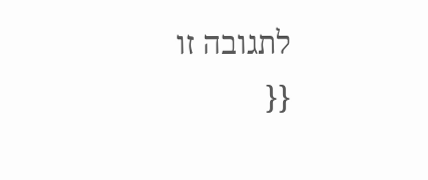לתגובה זו
{{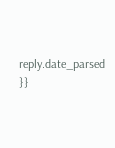reply.date_parsed }}